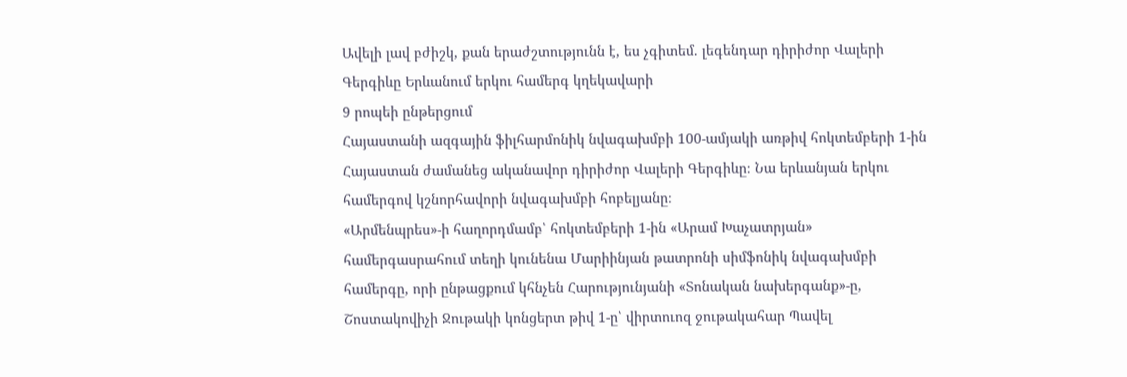Ավելի լավ բժիշկ, քան երաժշտությունն է, ես չգիտեմ. լեգենդար դիրիժոր Վալերի Գերգիևը Երևանում երկու համերգ կղեկավարի
9 րոպեի ընթերցում
Հայաստանի ազգային ֆիլհարմոնիկ նվագախմբի 100-ամյակի առթիվ հոկտեմբերի 1-ին Հայաստան ժամանեց ականավոր դիրիժոր Վալերի Գերգիևը։ Նա երևանյան երկու համերգով կշնորհավորի նվագախմբի հոբելյանը։
«Արմենպրես»-ի հաղորդմամբ՝ հոկտեմբերի 1-ին «Արամ Խաչատրյան» համերգասրահում տեղի կունենա Մարիինյան թատրոնի սիմֆոնիկ նվագախմբի համերգը, որի ընթացքում կհնչեն Հարությունյանի «Տոնական նախերգանք»-ը, Շոստակովիչի Ջութակի կոնցերտ թիվ 1-ը՝ վիրտուոզ ջութակահար Պավել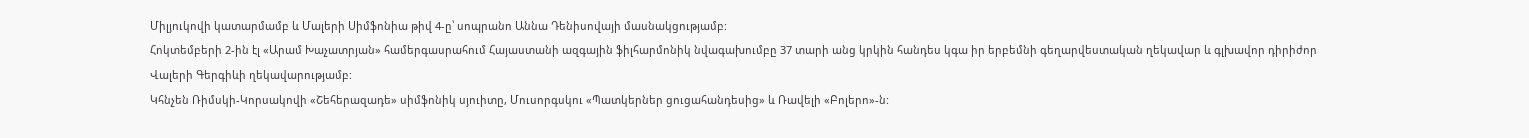Միլյուկովի կատարմամբ և Մալերի Սիմֆոնիա թիվ 4-ը՝ սոպրանո Աննա Դենիսովայի մասնակցությամբ:
Հոկտեմբերի 2-ին էլ «Արամ Խաչատրյան» համերգասրահում Հայաստանի ազգային ֆիլհարմոնիկ նվագախումբը 37 տարի անց կրկին հանդես կգա իր երբեմնի գեղարվեստական ղեկավար և գլխավոր դիրիժոր Վալերի Գերգիևի ղեկավարությամբ:
Կհնչեն Ռիմսկի-Կորսակովի «Շեհերազադե» սիմֆոնիկ սյուիտը, Մուսորգսկու «Պատկերներ ցուցահանդեսից» և Ռավելի «Բոլերո»-ն: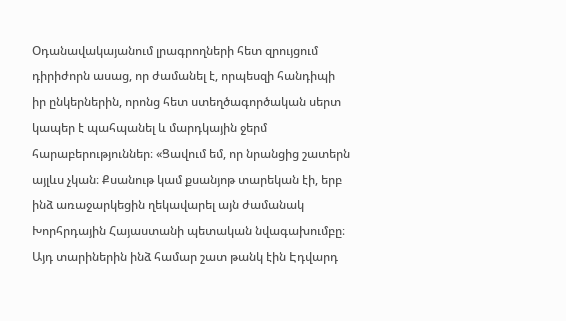Օդանավակայանում լրագրողների հետ զրույցում դիրիժորն ասաց, որ ժամանել է, որպեսզի հանդիպի իր ընկերներին, որոնց հետ ստեղծագործական սերտ կապեր է պահպանել և մարդկային ջերմ հարաբերություններ։ «Ցավում եմ, որ նրանցից շատերն այլևս չկան։ Քսանութ կամ քսանյոթ տարեկան էի, երբ ինձ առաջարկեցին ղեկավարել այն ժամանակ Խորհրդային Հայաստանի պետական նվագախումբը։ Այդ տարիներին ինձ համար շատ թանկ էին Էդվարդ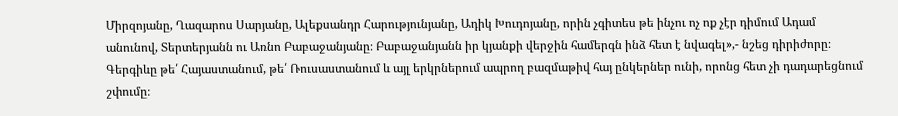Միրզոյանը, Ղազարոս Սարյանը, Ալեքսանդր Հարությունյանը, Ադիկ Խուդոյանը, որին չգիտես թե ինչու ոչ ոք չէր դիմում Ադամ անունով, Տերտերյանն ու Առնո Բաբաջանյանը։ Բաբաջանյանն իր կյանքի վերջին համերգն ինձ հետ է նվագել»,- նշեց դիրիժորը։
Գերգիևը թե՛ Հայաստանում, թե՛ Ռուսաստանում և այլ երկրներում ապրող բազմաթիվ հայ ընկերներ ունի, որոնց հետ չի դադարեցնում շփումը։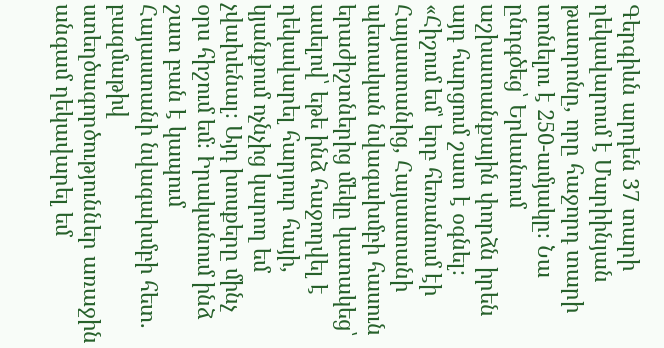Գերգիևն արդեն 37 տարի ղեկավարում է Մարիինյան թատրոնը, որը հաջորդ տարի տոնելու է 250-ամյակը։ Նա ընդգծեց՝ Երևանում աշխատանքային փորձն իրեն այդ հարցում շատ է օգնել։ «Հիշում եմ՝ երբ հեռանում էի Հայաստանից, Հայաստանի պետական նվագախմբի հասուն երաժիշտներից մեկը կատակեց՝ ասելով՝ եթե ինձ հաջողվել է ղեկավարել հարյուր հայի, կյանքում ոչնչից կարող եմ չվախենալ։ Այդ խոսքերը մինչ օրս հիշում եմ։ Իրականում ինձ շատ բան է կապում Հայաստանի նվագախմբի հետ. բազմաթիվ ստեղծագործություններ առաջին անգամ ղեկավարել եմ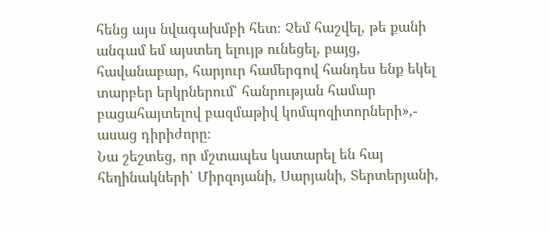հենց այս նվագախմբի հետ։ Չեմ հաշվել, թե քանի անգամ եմ այստեղ ելույթ ունեցել, բայց, հավանաբար, հարյուր համերգով հանդես ենք եկել տարբեր երկրներում՝ հանրության համար բացահայտելով բազմաթիվ կոմպոզիտորների»,- ասաց դիրիժորը։
Նա շեշտեց, որ մշտապես կատարել են հայ հեղինակների՝ Միրզոյանի, Սարյանի, Տերտերյանի,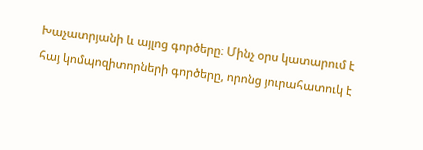Խաչատրյանի և այլոց գործերը։ Մինչ օրս կատարում է հայ կոմպոզիտորների գործերը, որոնց յուրահատուկ է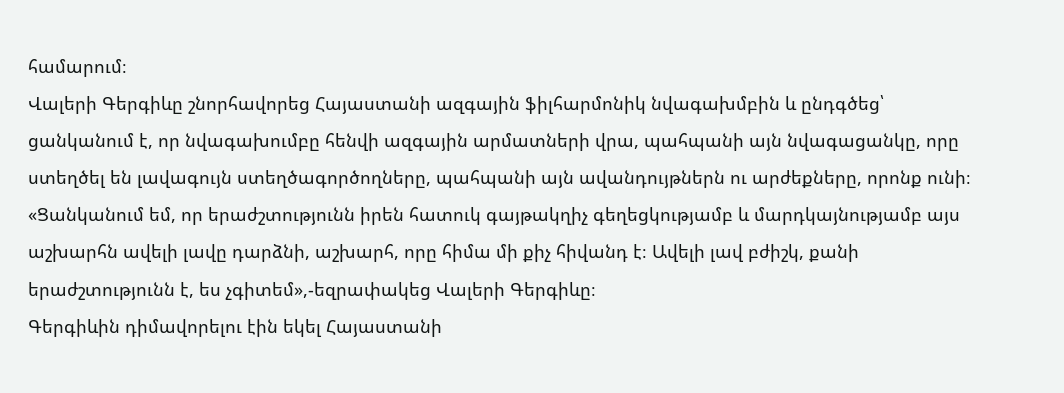համարում։
Վալերի Գերգիևը շնորհավորեց Հայաստանի ազգային ֆիլհարմոնիկ նվագախմբին և ընդգծեց՝ ցանկանում է, որ նվագախումբը հենվի ազգային արմատների վրա, պահպանի այն նվագացանկը, որը ստեղծել են լավագույն ստեղծագործողները, պահպանի այն ավանդույթներն ու արժեքները, որոնք ունի։
«Ցանկանում եմ, որ երաժշտությունն իրեն հատուկ գայթակղիչ գեղեցկությամբ և մարդկայնությամբ այս աշխարհն ավելի լավը դարձնի, աշխարհ, որը հիմա մի քիչ հիվանդ է։ Ավելի լավ բժիշկ, քանի երաժշտությունն է, ես չգիտեմ»,-եզրափակեց Վալերի Գերգիևը։
Գերգիևին դիմավորելու էին եկել Հայաստանի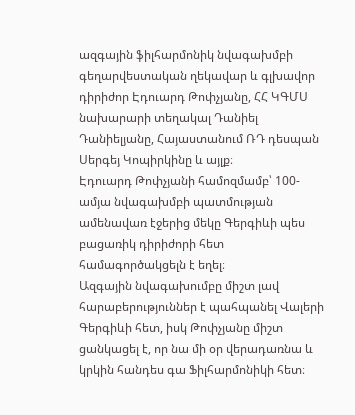ազգային ֆիլհարմոնիկ նվագախմբի գեղարվեստական ղեկավար և գլխավոր դիրիժոր Էդուարդ Թոփչյանը, ՀՀ ԿԳՄՍ նախարարի տեղակալ Դանիել Դանիելյանը, Հայաստանում ՌԴ դեսպան Սերգեյ Կոպիրկինը և այլք։
Էդուարդ Թոփչյանի համոզմամբ՝ 100-ամյա նվագախմբի պատմության ամենավառ էջերից մեկը Գերգիևի պես բացառիկ դիրիժորի հետ համագործակցելն է եղել։
Ազգային նվագախումբը միշտ լավ հարաբերություններ է պահպանել Վալերի Գերգիևի հետ, իսկ Թոփչյանը միշտ ցանկացել է, որ նա մի օր վերադառնա և կրկին հանդես գա Ֆիլհարմոնիկի հետ։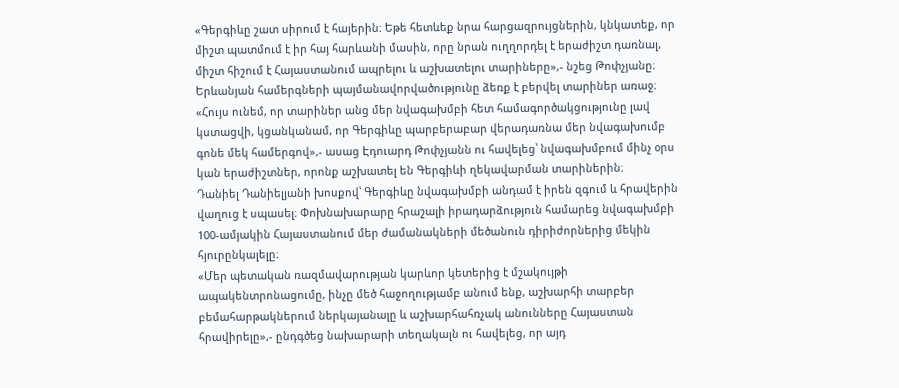«Գերգիևը շատ սիրում է հայերին։ Եթե հետևեք նրա հարցազրույցներին, կնկատեք, որ միշտ պատմում է իր հայ հարևանի մասին, որը նրան ուղղորդել է երաժիշտ դառնալ, միշտ հիշում է Հայաստանում ապրելու և աշխատելու տարիները»,- նշեց Թոփչյանը։
Երևանյան համերգների պայմանավորվածությունը ձեռք է բերվել տարիներ առաջ։ «Հույս ունեմ, որ տարիներ անց մեր նվագախմբի հետ համագործակցությունը լավ կստացվի, կցանկանամ, որ Գերգիևը պարբերաբար վերադառնա մեր նվագախումբ գոնե մեկ համերգով»,- ասաց Էդուարդ Թոփչյանն ու հավելեց՝ նվագախմբում մինչ օրս կան երաժիշտներ, որոնք աշխատել են Գերգիևի ղեկավարման տարիներին։
Դանիել Դանիելյանի խոսքով՝ Գերգիևը նվագախմբի անդամ է իրեն զգում և հրավերին վաղուց է սպասել։ Փոխնախարարը հրաշալի իրադարձություն համարեց նվագախմբի 100-ամյակին Հայաստանում մեր ժամանակների մեծանուն դիրիժորներից մեկին հյուրընկալելը։
«Մեր պետական ռազմավարության կարևոր կետերից է մշակույթի ապակենտրոնացումը, ինչը մեծ հաջողությամբ անում ենք, աշխարհի տարբեր բեմահարթակներում ներկայանալը և աշխարհահռչակ անունները Հայաստան հրավիրելը»,- ընդգծեց նախարարի տեղակալն ու հավելեց, որ այդ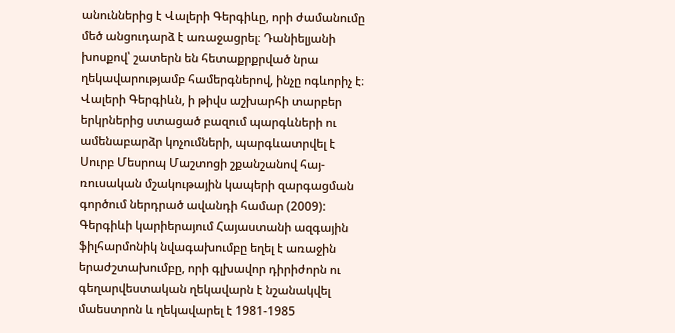անուններից է Վալերի Գերգիևը, որի ժամանումը մեծ անցուդարձ է առաջացրել։ Դանիելյանի խոսքով՝ շատերն են հետաքրքրված նրա ղեկավարությամբ համերգներով, ինչը ոգևորիչ է։
Վալերի Գերգիևն, ի թիվս աշխարհի տարբեր երկրներից ստացած բազում պարգևների ու ամենաբարձր կոչումների, պարգևատրվել է Սուրբ Մեսրոպ Մաշտոցի շքանշանով հայ-ռուսական մշակութային կապերի զարգացման գործում ներդրած ավանդի համար (2009): Գերգիևի կարիերայում Հայաստանի ազգային ֆիլհարմոնիկ նվագախումբը եղել է առաջին երաժշտախումբը, որի գլխավոր դիրիժորն ու գեղարվեստական ղեկավարն է նշանակվել մաեստրոն և ղեկավարել է 1981-1985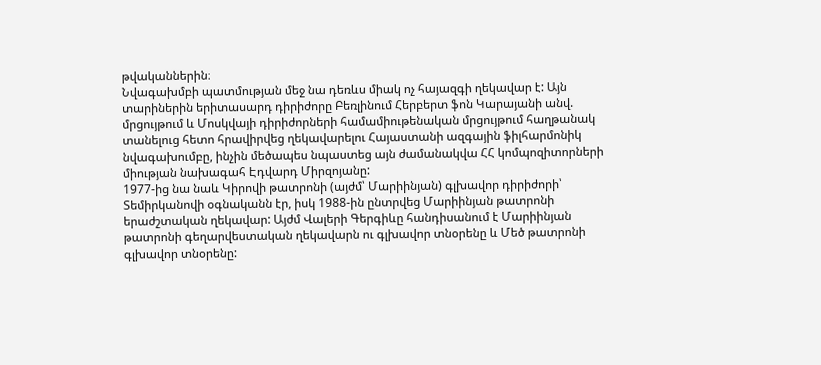թվականներին։
Նվագախմբի պատմության մեջ նա դեռևս միակ ոչ հայազգի ղեկավար է: Այն տարիներին երիտասարդ դիրիժորը Բեռլինում Հերբերտ ֆոն Կարայանի անվ. մրցույթում և Մոսկվայի դիրիժորների համամիութենական մրցույթում հաղթանակ տանելուց հետո հրավիրվեց ղեկավարելու Հայաստանի ազգային ֆիլհարմոնիկ նվագախումբը, ինչին մեծապես նպաստեց այն ժամանակվա ՀՀ կոմպոզիտորների միության նախագահ Էդվարդ Միրզոյանը:
1977-ից նա նաև Կիրովի թատրոնի (այժմ՝ Մարիինյան) գլխավոր դիրիժորի՝ Տեմիրկանովի օգնականն էր, իսկ 1988-ին ընտրվեց Մարիինյան թատրոնի երաժշտական ղեկավար: Այժմ Վալերի Գերգիևը հանդիսանում է Մարիինյան թատրոնի գեղարվեստական ղեկավարն ու գլխավոր տնօրենը և Մեծ թատրոնի գլխավոր տնօրենը: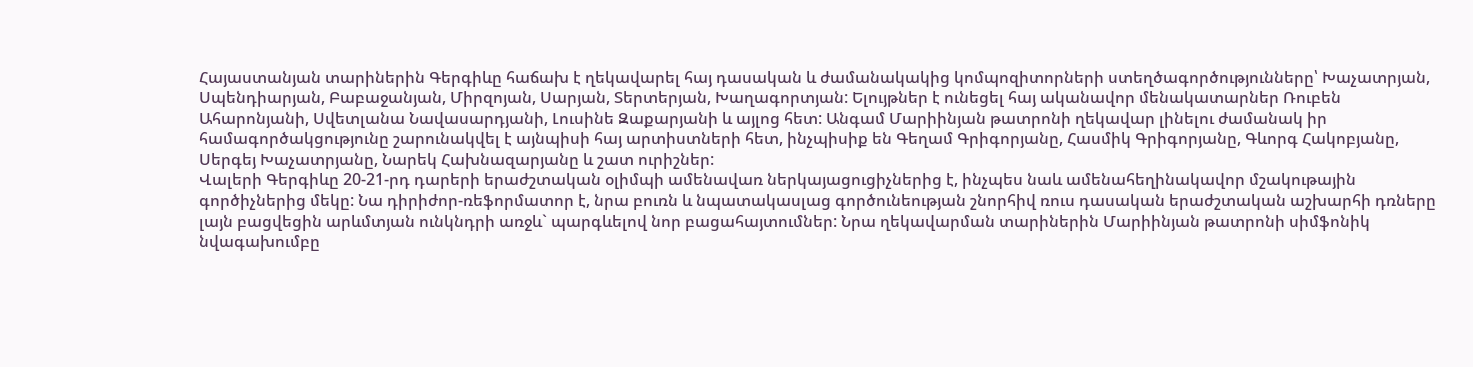Հայաստանյան տարիներին Գերգիևը հաճախ է ղեկավարել հայ դասական և ժամանակակից կոմպոզիտորների ստեղծագործությունները՝ Խաչատրյան, Սպենդիարյան, Բաբաջանյան, Միրզոյան, Սարյան, Տերտերյան, Խաղագորտյան: Ելույթներ է ունեցել հայ ականավոր մենակատարներ Ռուբեն Ահարոնյանի, Սվետլանա Նավասարդյանի, Լուսինե Զաքարյանի և այլոց հետ: Անգամ Մարիինյան թատրոնի ղեկավար լինելու ժամանակ իր համագործակցությունը շարունակվել է այնպիսի հայ արտիստների հետ, ինչպիսիք են Գեղամ Գրիգորյանը, Հասմիկ Գրիգորյանը, Գևորգ Հակոբյանը, Սերգեյ Խաչատրյանը, Նարեկ Հախնազարյանը և շատ ուրիշներ:
Վալերի Գերգիևը 20-21-րդ դարերի երաժշտական օլիմպի ամենավառ ներկայացուցիչներից է, ինչպես նաև ամենահեղինակավոր մշակութային գործիչներից մեկը: Նա դիրիժոր-ռեֆորմատոր է, նրա բուռն և նպատակասլաց գործունեության շնորհիվ ռուս դասական երաժշտական աշխարհի դռները լայն բացվեցին արևմտյան ունկնդրի առջև` պարգևելով նոր բացահայտումներ: Նրա ղեկավարման տարիներին Մարիինյան թատրոնի սիմֆոնիկ նվագախումբը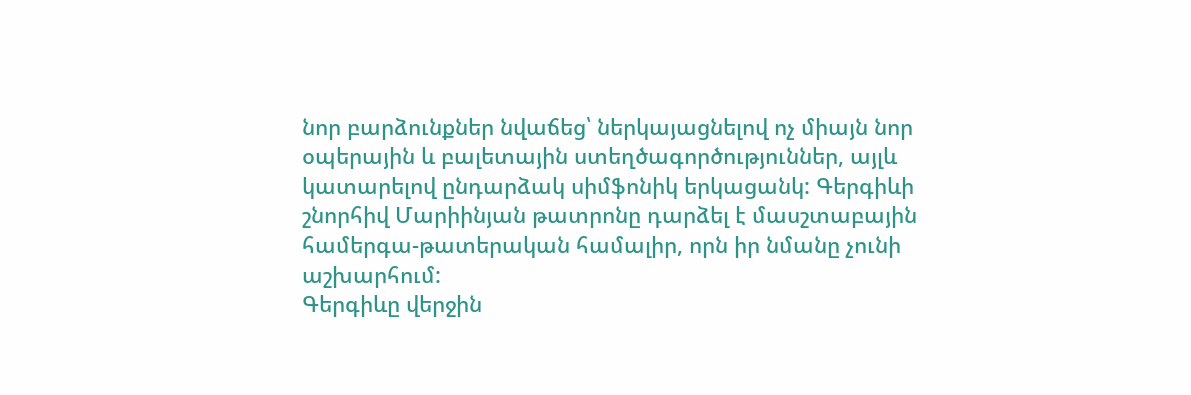նոր բարձունքներ նվաճեց՝ ներկայացնելով ոչ միայն նոր օպերային և բալետային ստեղծագործություններ, այլև կատարելով ընդարձակ սիմֆոնիկ երկացանկ: Գերգիևի շնորհիվ Մարիինյան թատրոնը դարձել է մասշտաբային համերգա-թատերական համալիր, որն իր նմանը չունի աշխարհում:
Գերգիևը վերջին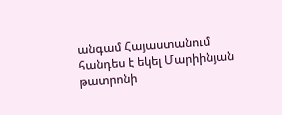անգամ Հայաստանում հանդես է եկել Մարիինյան թատրոնի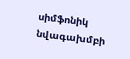սիմֆոնիկ նվագախմբի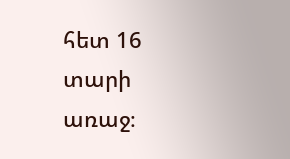հետ 16 տարի առաջ։